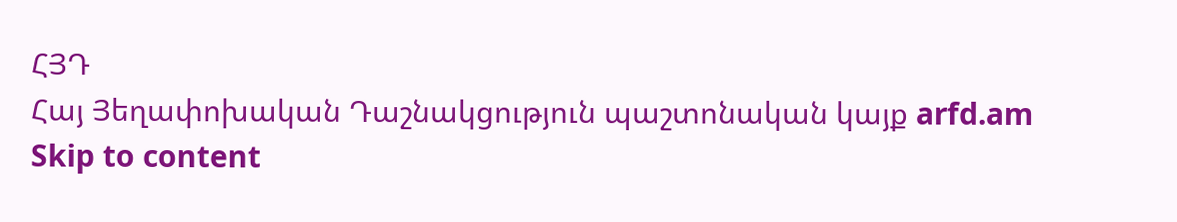ՀՅԴ
Հայ Յեղափոխական Դաշնակցություն պաշտոնական կայք arfd.am
Skip to content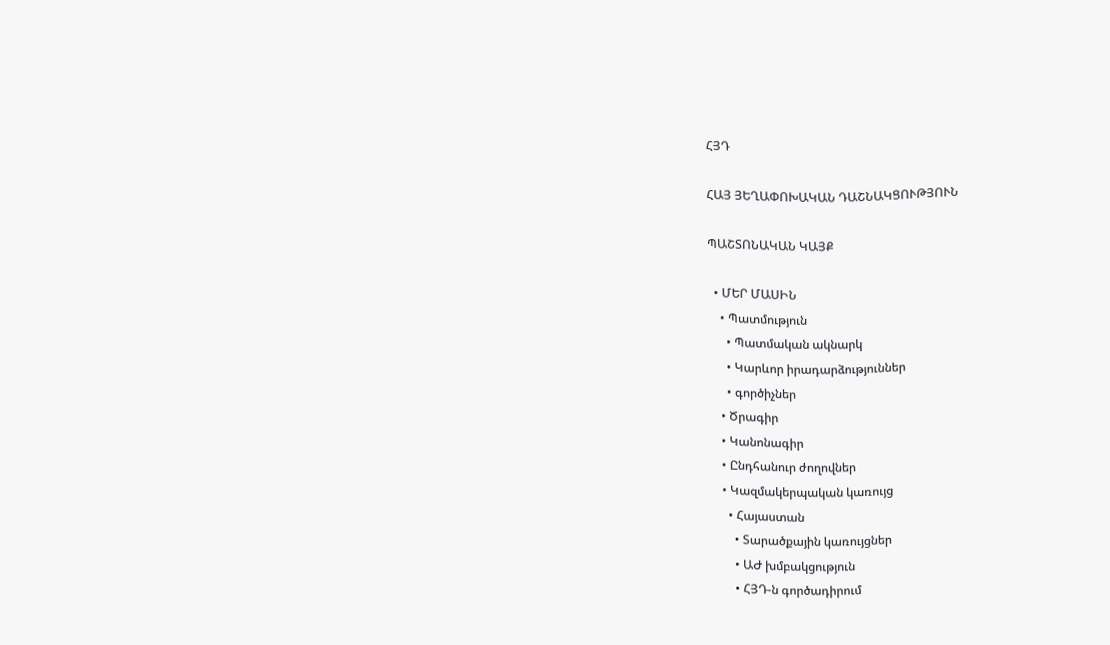ՀՅԴ

ՀԱՅ ՅԵՂԱՓՈԽԱԿԱՆ ԴԱՇՆԱԿՑՈՒԹՅՈՒՆ

ՊԱՇՏՈՆԱԿԱՆ ԿԱՅՔ

  • ՄԵՐ ՄԱՍԻՆ
    • Պատմություն
      • Պատմական ակնարկ
      • Կարևոր իրադարձություններ
      • գործիչներ
    • Ծրագիր
    • Կանոնագիր
    • Ընդհանուր ժողովներ
    • Կազմակերպական կառույց
      • Հայաստան
        • Տարածքային կառույցներ
        • ԱԺ խմբակցություն
        • ՀՅԴ-ն գործադիրում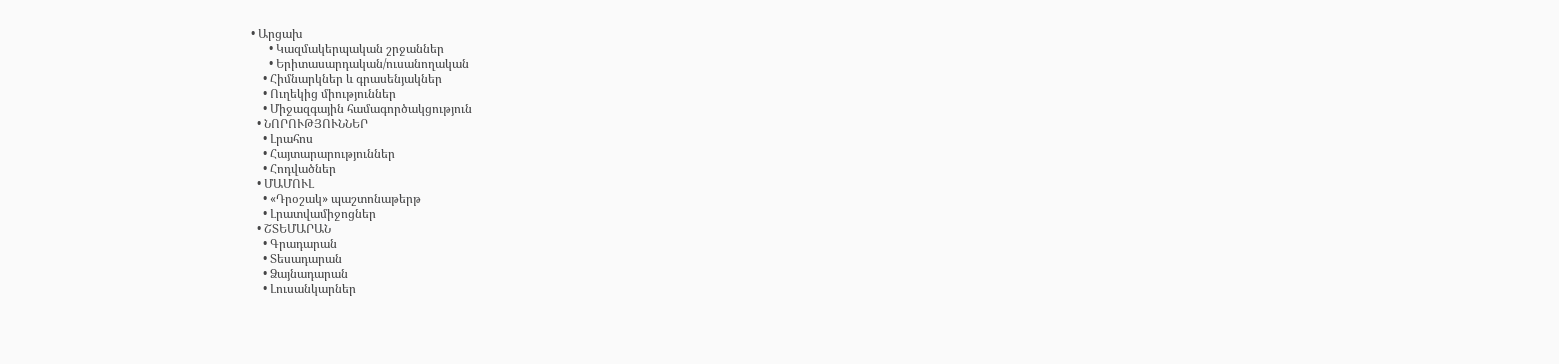• Արցախ
      • Կազմակերպական շրջաններ
      • Երիտասարդական/ուսանողական
    • Հիմնարկներ և գրասենյակներ
    • Ուղեկից միություններ
    • Միջազգային համագործակցություն
  • ՆՈՐՈՒԹՅՈՒՆՆԵՐ
    • Լրահոս
    • Հայտարարություններ
    • Հոդվածներ
  • ՄԱՄՈՒԼ
    • «Դրօշակ» պաշտոնաթերթ
    • Լրատվամիջոցներ
  • ՇՏԵՄԱՐԱՆ
    • Գրադարան
    • Տեսադարան
    • Ձայնադարան
    • Լուսանկարներ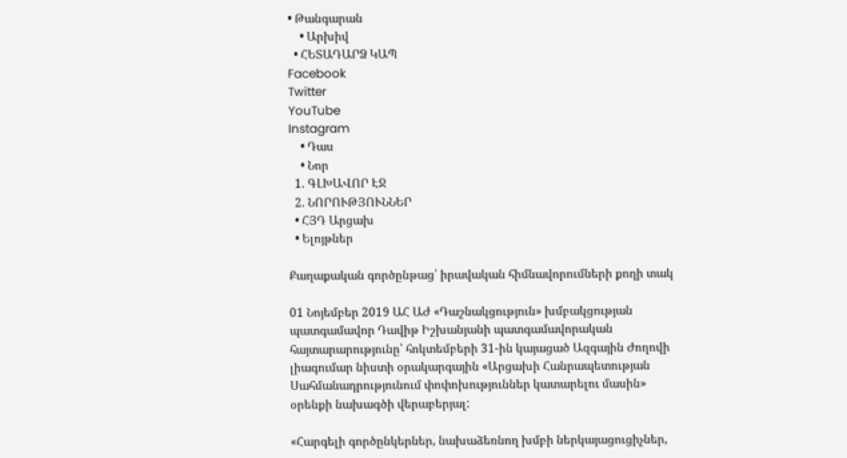• Թանգարան
    • Արխիվ
  • ՀԵՏԱԴԱՐՁ ԿԱՊ
Facebook
Twitter
YouTube
Instagram
    • Դաս
    • Նոր
  1. ԳԼԽԱՎՈՐ ԷՋ
  2. ՆՈՐՈՒԹՅՈՒՆՆԵՐ
  • ՀՅԴ Արցախ
  • Ելոյթներ

Քաղաքական գործընթաց՝ իրավական հիմնավորումների քողի տակ

01 Նոյեմբեր 2019 ԱՀ ԱԺ «Դաշնակցություն» խմբակցության պատգամավոր Դավիթ Իշխանյանի պատգամավորական հայտարարությունը՝ հոկտեմբերի 31-ին կայացած Ազգային Ժողովի լիագումար նիստի օրակարգային «Արցախի Հանրապետության Սահմանադրությունում փոփոխություններ կատարելու մասին» օրենքի նախագծի վերաբերյալ:

«Հարգելի գործընկերներ, նախաձեռնող խմբի ներկայացուցիչներ,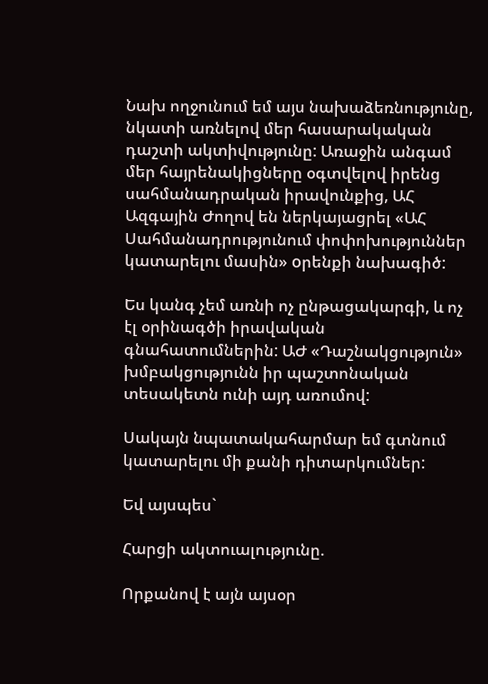Նախ ողջունում եմ այս նախաձեռնությունը, նկատի առնելով մեր հասարակական դաշտի ակտիվությունը: Առաջին անգամ մեր հայրենակիցները օգտվելով իրենց սահմանադրական իրավունքից, ԱՀ Ազգային Ժողով են ներկայացրել «ԱՀ Սահմանադրությունում փոփոխություններ կատարելու մասին» oրենքի նախագիծ:

Ես կանգ չեմ առնի ոչ ընթացակարգի, և ոչ էլ օրինագծի իրավական գնահատումներին: ԱԺ «Դաշնակցություն» խմբակցությունն իր պաշտոնական տեսակետն ունի այդ առումով:

Սակայն նպատակահարմար եմ գտնում կատարելու մի քանի դիտարկումներ:

Եվ այսպես`

Հարցի ակտուալությունը.

Որքանով է այն այսօր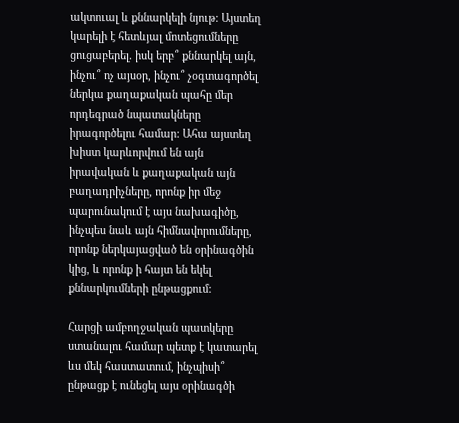ակտուալ և քննարկելի նյութ: Այստեղ կարելի է հետևյալ մոտեցումները ցուցաբերել. իսկ երբ՞ քննարկել այն, ինչու՞ ոչ այսօր, ինչու՞ չօգտագործել ներկա քաղաքական պահը մեր որդեգրած նպատակները իրագործելու համար: Ահա այստեղ խիստ կարևորվում են այն իրավական և քաղաքական այն բաղադրիչները, որոնք իր մեջ պարունակում է այս նախագիծը, ինչպես նաև այն հիմնավորումները, որոնք ներկայացված են օրինագծին կից, և որոնք ի հայտ են եկել քննարկումների ընթացքում:

Հարցի ամբողջական պատկերը ստանալու համար պետք է կատարել ևս մեկ հաստատում, ինչպիսի՞ ընթացք է ունեցել այս օրինագծի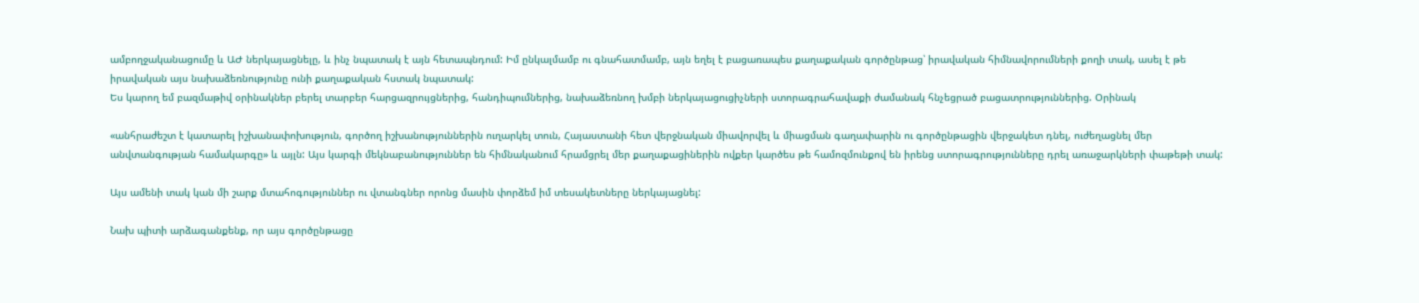ամբողջականացումը և ԱԺ ներկայացնելը, և ինչ նպատակ է այն հետապնդում: Իմ ընկալմամբ ու գնահատմամբ, այն եղել է բացառապես քաղաքական գործընթաց՝ իրավական հիմնավորումների քողի տակ, ասել է թե իրավական այս նախաձեռնությունը ունի քաղաքական հստակ նպատակ:
Ես կարող եմ բազմաթիվ օրինակներ բերել տարբեր հարցազրույցներից, հանդիպումներից, նախաձեռնող խմբի ներկայացուցիչների ստորագրահավաքի ժամանակ հնչեցրած բացատրություններից. Օրինակ

«անհրաժեշտ է կատարել իշխանափոխություն, գործող իշխանություններին ուղարկել տուն, Հայաստանի հետ վերջնական միավորվել և միացման գաղափարին ու գործընթացին վերջակետ դնել, ուժեղացնել մեր անվտանգության համակարգը» և այլն: Այս կարգի մեկնաբանություններ են հիմնականում հրամցրել մեր քաղաքացիներին ովքեր կարծես թե համոզմունքով են իրենց ստորագրությունները դրել առաջարկների փաթեթի տակ:

Այս ամենի տակ կան մի շարք մտահոգություններ ու վտանգներ որոնց մասին փորձեմ իմ տեսակետները ներկայացնել:

Նախ պիտի արձագանքենք, որ այս գործընթացը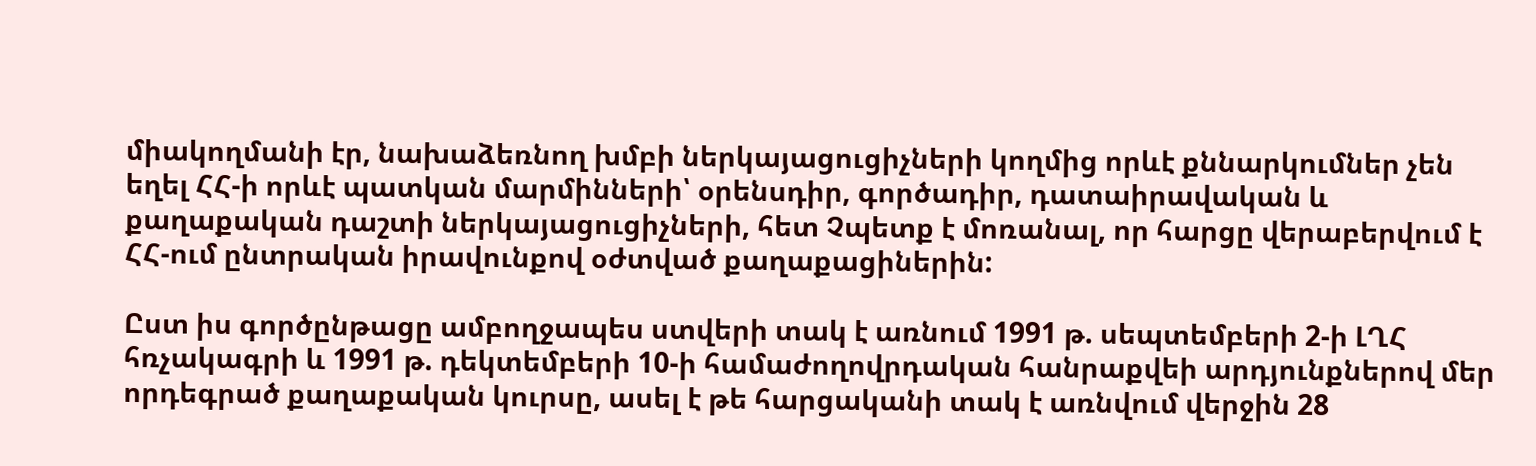միակողմանի էր, նախաձեռնող խմբի ներկայացուցիչների կողմից որևէ քննարկումներ չեն եղել ՀՀ-ի որևէ պատկան մարմինների՝ օրենսդիր, գործադիր, դատաիրավական և քաղաքական դաշտի ներկայացուցիչների, հետ Չպետք է մոռանալ, որ հարցը վերաբերվում է ՀՀ-ում ընտրական իրավունքով օժտված քաղաքացիներին:

Ըստ իս գործընթացը ամբողջապես ստվերի տակ է առնում 1991 թ. սեպտեմբերի 2-ի ԼՂՀ հռչակագրի և 1991 թ. դեկտեմբերի 10-ի համաժողովրդական հանրաքվեի արդյունքներով մեր որդեգրած քաղաքական կուրսը, ասել է թե հարցականի տակ է առնվում վերջին 28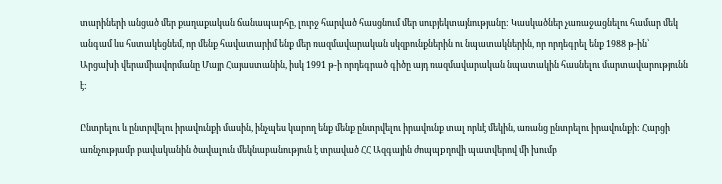տարիների անցած մեր քաղաքական ճանապարհը, լուրջ հարված հասցնում մեր սուբյեկտայնությանը: Կասկածներ չառաջացնելու համար մեկ անգամ ևս հստակեցնեմ, որ մենք հավատարիմ ենք մեր ռազմավարական սկզբունքներին ու նպատակներին, որ որդեգրել ենք 1988 թ-ին՝ Արցախի վերամիավորմանը Մայր Հայաստանին, իսկ 1991 թ-ի որդեգրած գիծը այդ ռազմավարական նպատակին հասնելու մարտավարությունն է:

Ընտրելու և ընտրվելու իրավունքի մասին, ինչպես կարող ենք մենք ընտրվելու իրավունք տալ որևէ մեկին, առանց ընտրելու իրավունքի: Հարցի առնչությամբ բավականին ծավալուն մեկնաբանություն է տրաված ՀՀ Ազգային ժոպպpղովի պատվերով մի խումբ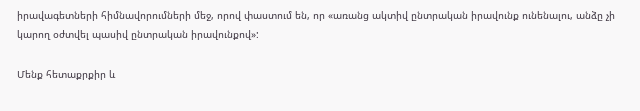իրավագետների հիմնավորումների մեջ, որով փաստում են, որ «առանց ակտիվ ընտրական իրավունք ունենալու, անձը չի կարող օժտվել պասիվ ընտրական իրավունքով»:

Մենք հետաքրքիր և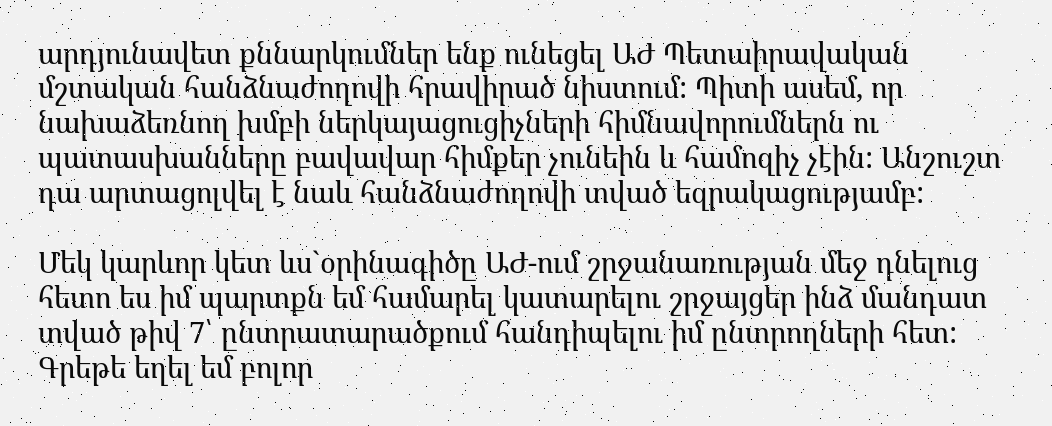արդյունավետ քննարկումներ ենք ունեցել ԱԺ Պետաիրավական մշտական հանձնաժողովի հրավիրած նիստում: Պիտի ասեմ, որ նախաձեռնող խմբի ներկայացուցիչների հիմնավորումներն ու պատասխանները բավավար հիմքեր չունեին և համոզիչ չէին: Անշուշտ դա արտացոլվել է նաև հանձնաժողովի տված եզրակացությամբ:

Մեկ կարևոր կետ ևս`օրինագիծը ԱԺ-ում շրջանառության մեջ դնելուց հետո ես իմ պարտքն եմ համարել կատարելու շրջայցեր ինձ մանդատ տված թիվ 7՝ ընտրատարածքում հանդիպելու իմ ընտրողների հետ: Գրեթե եղել եմ բոլոր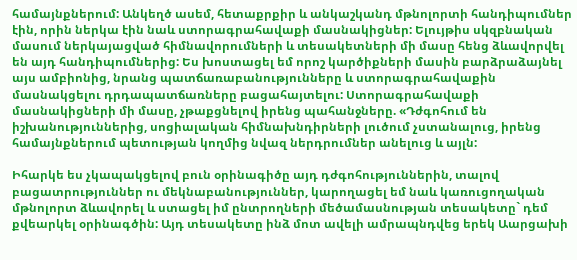համայնքներում: Անկեղծ ասեմ, հետաքրքիր և անկաշկանդ մթնոլորտի հանդիպումներ էին, որին ներկա էին նաև ստորագրահավաքի մասնակիցներ: Ելույթիս սկզբնական մասում ներկայացված հիմնավորումների և տեսակետների մի մասը հենց ձևավորվել են այդ հանդիպումներից: Ես խոստացել եմ որոշ կարծիքների մասին բարձրաձայնել այս ամբիոնից, նրանց պատճառաբանությունները և ստորագրահավաքին մասնակցելու դրդապատճառները բացահայտելու: Ստորագրահավաքի մասնակիցների մի մասը, չթաքցնելով իրենց պահանջները. «Դժգոհում են իշխանություններից, սոցիալական հիմնախնդիրների լուծում չստանալուց, իրենց համայնքներում պետության կողմից նվազ ներդրումներ անելուց և այլն:

Իհարկե ես չկապակցելով բուն օրինագիծը այդ դժգոհություններին, տալով բացատրություններ ու մեկնաբանություններ, կարողացել եմ նաև կառուցողական մթնոլորտ ձևավորել և ստացել իմ ընտրողների մեծամասնության տեսակետը` դեմ քվեարկել օրինագծին: Այդ տեսակետը ինձ մոտ ավելի ամրապնդվեց երեկ Աարցախի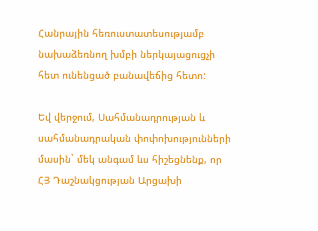Հանրային հեռուստատեսությամբ նախաձեռնող խմբի ներկայացուցչի հետ ունենցած բանավեճից հետո:

Եվ վերջում, Սահմանադրության և սահմանադրական փոփոխությունների մասին` մեկ անգամ ևս հիշեցնենք, որ ՀՅ Դաշնակցության Արցախի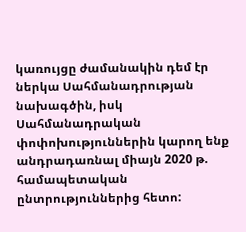կառույցը ժամանակին դեմ էր ներկա Սահմանադրության նախագծին, իսկ Սահմանադրական փոփոխություններին կարող ենք անդրադառնալ միայն 2020 թ. համապետական ընտրություններից հետո: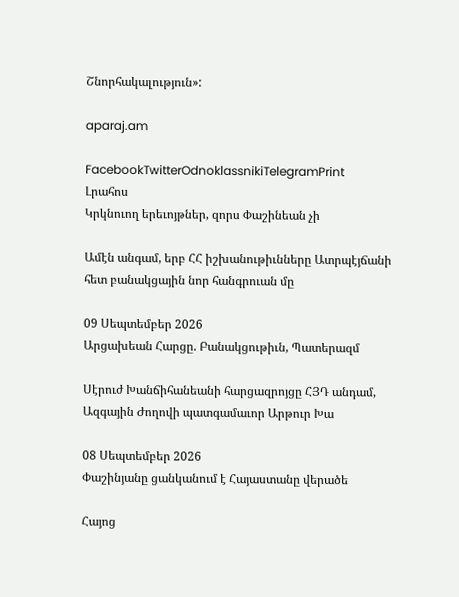Շնորհակալություն»:

aparaj.am

FacebookTwitterOdnoklassnikiTelegramPrint
Լրահոս
Կրկնուող երեւոյթներ, զորս Փաշինեան չի

Ամէն անգամ, երբ ՀՀ իշխանութիւնները Ատրպէյճանի հետ բանակցային նոր հանգրուան մը

09 Սեպտեմբեր 2026
Արցախեան Հարցը. Բանակցութիւն, Պատերազմ

Սէրուժ Խանճիհանեանի հարցազրոյցը ՀՅԴ անդամ, Ազգային Ժողովի պատգամաւոր Արթուր Խա

08 Սեպտեմբեր 2026
Փաշինյանը ցանկանում է Հայաստանը վերածե

Հայոց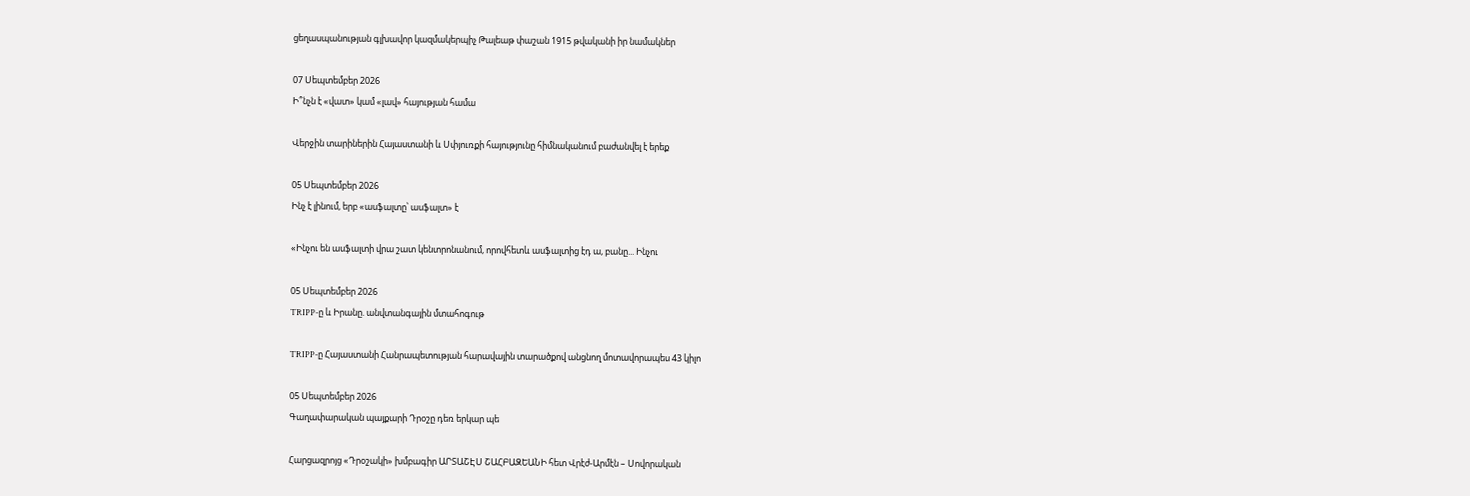ցեղասպանության գլխավոր կազմակերպիչ Թալեաթ փաշան 1915 թվականի իր նամակներ

07 Սեպտեմբեր 2026
Ի՞նչն է «վատ» կամ «լավ» հայության համա

Վերջին տարիներին Հայաստանի և Սփյուռքի հայությունը հիմնականում բաժանվել է երեք

05 Սեպտեմբեր 2026
Ինչ է լինում, երբ «ասֆալտը՝ ասֆալտ» է

«Ինչու են ասֆալտի վրա շատ կենտրոնանում, որովհետև ասֆալտից էդ ա, բանը... Ինչու

05 Սեպտեմբեր 2026
TRIPP-ը և Իրանը. անվտանգային մտահոգութ

TRIPP-ը Հայաստանի Հանրապետության հարավային տարածքով անցնող մոտավորապես 43 կիլո

05 Սեպտեմբեր 2026
Գաղափարական պայքարի Դրօշը դեռ երկար պե

Հարցազրոյց «Դրօշակի» խմբագիր ԱՐՏԱՇԷՍ ՇԱՀԲԱԶԵԱՆԻ հետ Վրէժ-Արմէն – Սովորական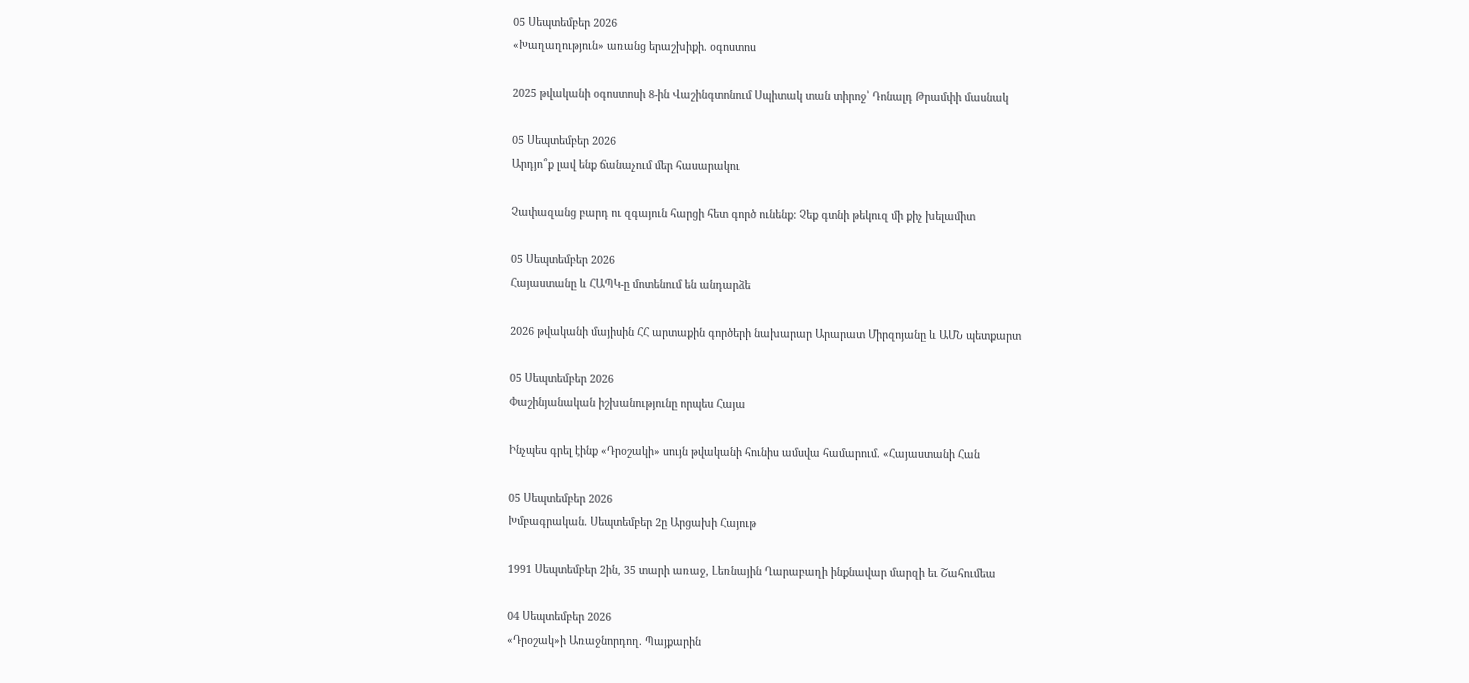05 Սեպտեմբեր 2026
«Խաղաղություն» առանց երաշխիքի. օգոստոս

2025 թվականի օգոստոսի 8-ին Վաշինգտոնում Սպիտակ տան տիրոջ՝ Դոնալդ Թրամփի մասնակ

05 Սեպտեմբեր 2026
Արդյո՞ք լավ ենք ճանաչում մեր հասարակու

Չափազանց բարդ ու զգայուն հարցի հետ գործ ունենք: Չեք գտնի թեկուզ մի քիչ խելամիտ

05 Սեպտեմբեր 2026
Հայաստանը և ՀԱՊԿ-ը մոտենում են անդարձե

2026 թվականի մայիսին ՀՀ արտաքին գործերի նախարար Արարատ Միրզոյանը և ԱՄՆ պետքարտ

05 Սեպտեմբեր 2026
Փաշինյանական իշխանությունը որպես Հայա

Ինչպես գրել էինք «Դրօշակի» սույն թվականի հունիս ամսվա համարում. «Հայաստանի Հան

05 Սեպտեմբեր 2026
Խմբագրական. Սեպտեմբեր 2ը Արցախի Հայութ

1991 Սեպտեմբեր 2ին, 35 տարի առաջ, Լեռնային Ղարաբաղի ինքնավար մարզի եւ Շահումեա

04 Սեպտեմբեր 2026
«Դրօշակ»ի Առաջնորդող. Պայքարին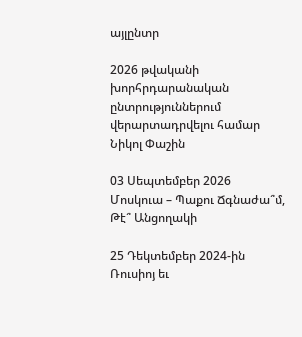այլընտր

2026 թվականի խորհրդարանական ընտրություններում վերարտադրվելու համար Նիկոլ Փաշին

03 Սեպտեմբեր 2026
Մոսկուա – Պաքու Ճգնաժա՞մ, Թէ՞ Անցողակի

25 Դեկտեմբեր 2024-ին Ռուսիոյ եւ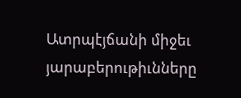Ատրպէյճանի միջեւ յարաբերութիւնները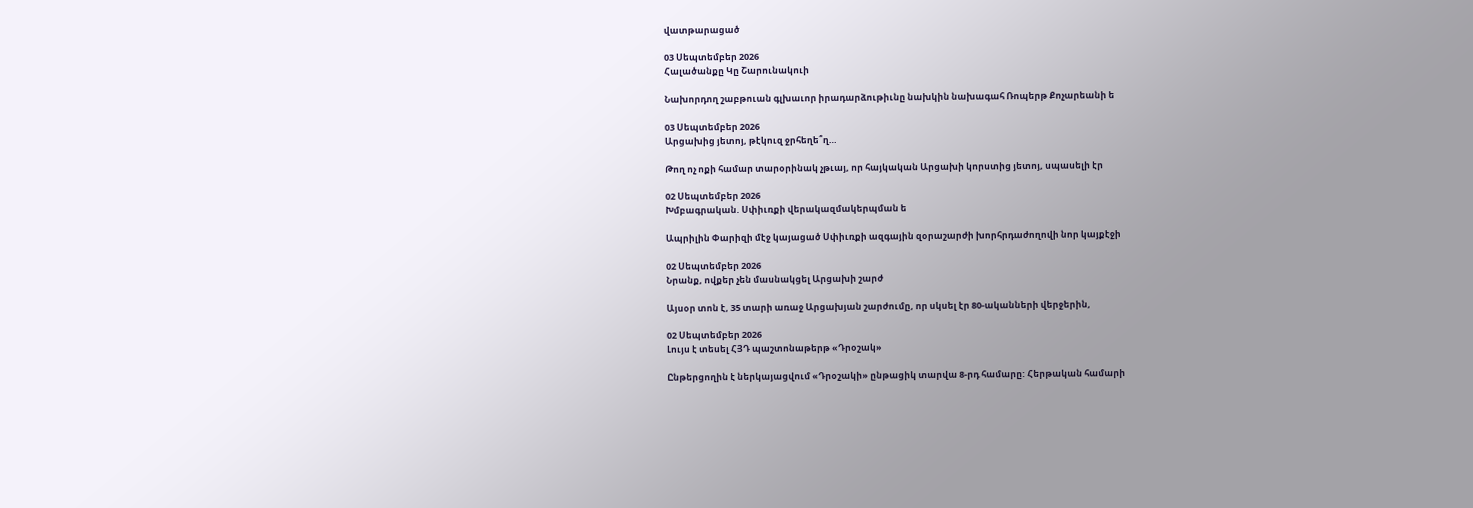վատթարացած

03 Սեպտեմբեր 2026
Հալածանքը Կը Շարունակուի

Նախորդող շաբթուան գլխաւոր իրադարձութիւնը նախկին նախագահ Ռոպերթ Քոչարեանի ե

03 Սեպտեմբեր 2026
Արցախից յետոյ, թէկուզ ջրհեղե՞ղ…

Թող ոչ ոքի համար տարօրինակ չթւայ, որ հայկական Արցախի կորստից յետոյ, սպասելի էր

02 Սեպտեմբեր 2026
Խմբագրական. Սփիւռքի վերակազմակերպման ե

Ապրիլին Փարիզի մէջ կայացած Սփիւռքի ազգային զօրաշարժի խորհրդաժողովի նոր կայքէջի

02 Սեպտեմբեր 2026
Նրանք, ովքեր չեն մասնակցել Արցախի շարժ

Այսօր տոն է, 35 տարի առաջ Արցախյան շարժումը, որ սկսել էր 80-ականների վերջերին,

02 Սեպտեմբեր 2026
Լույս է տեսել ՀՅԴ պաշտոնաթերթ «Դրօշակ»

Ընթերցողին է ներկայացվում «Դրօշակի» ընթացիկ տարվա 8-րդ համարը: Հերթական համարի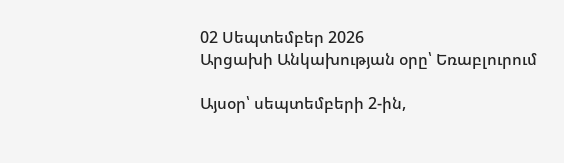02 Սեպտեմբեր 2026
Արցախի Անկախության օրը՝ Եռաբլուրում

Այսօր՝ սեպտեմբերի 2-ին,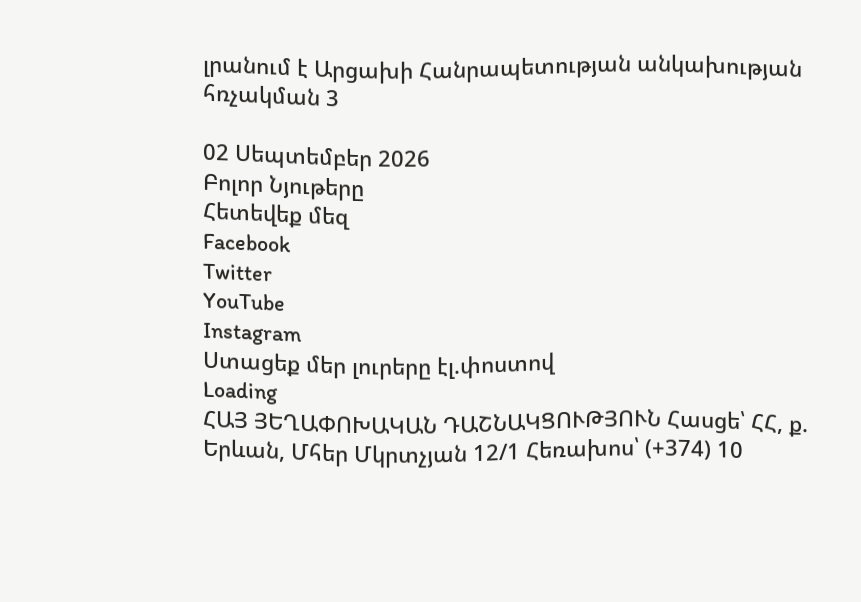լրանում է Արցախի Հանրապետության անկախության հռչակման 3

02 Սեպտեմբեր 2026
Բոլոր Նյութերը
Հետեվեք մեզ
Facebook
Twitter
YouTube
Instagram
Ստացեք մեր լուրերը էլ.փոստով
Loading
ՀԱՅ ՅԵՂԱՓՈԽԱԿԱՆ ԴԱՇՆԱԿՑՈՒԹՅՈՒՆ Հասցե՝ ՀՀ, ք. Երևան, Մհեր Մկրտչյան 12/1 Հեռախոս՝ (+374) 10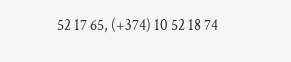52 17 65, (+374) 10 52 18 74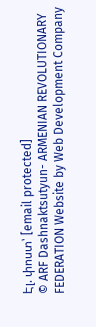Էլ. փոստ՝ [email protected]
© ARF Dashnaktsutyun- ARMENIAN REVOLUTIONARY FEDERATION Website by Web Development Company